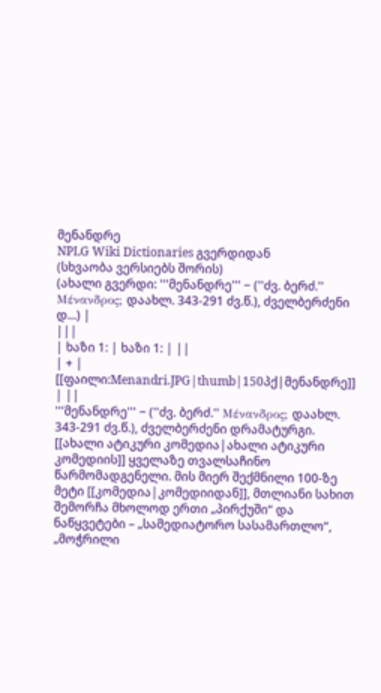მენანდრე
NPLG Wiki Dictionaries გვერდიდან
(სხვაობა ვერსიებს შორის)
(ახალი გვერდი: '''მენანდრე''' − (''ძვ. ბერძ.'' Μένανδρος; დაახლ. 343-291 ძვ.წ.), ძველბერძენი დ...) |
|||
| ხაზი 1: | ხაზი 1: | ||
| + | [[ფაილი:Menandri.JPG|thumb|150პქ|მენანდრე]] | ||
'''მენანდრე''' − (''ძვ. ბერძ.'' Μένανδρος; დაახლ. 343-291 ძვ.წ.), ძველბერძენი დრამატურგი. [[ახალი ატიკური კომედია|ახალი ატიკური კომედიის]] ყველაზე თვალსაჩინო წარმომადგენელი. მის მიერ შექმნილი 100-ზე მეტი [[კომედია|კომედიიდან]], მთლიანი სახით შემორჩა მხოლოდ ერთი „პირქუში“ და ნაწყვეტები – „სამედიატორო სასამართლო“, „მოჭრილი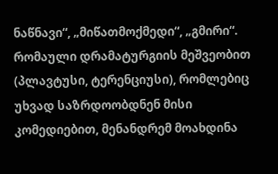ნაწნავი“, „მიწათმოქმედი“, „გმირი“. რომაული დრამატურგიის მეშვეობით (პლავტუსი, ტერენციუსი), რომლებიც უხვად საზრდოობდნენ მისი კომედიებით, მენანდრემ მოახდინა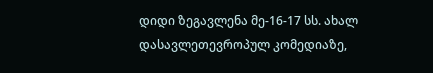დიდი ზეგავლენა მე-16-17 სს. ახალ დასავლეთევროპულ კომედიაზე,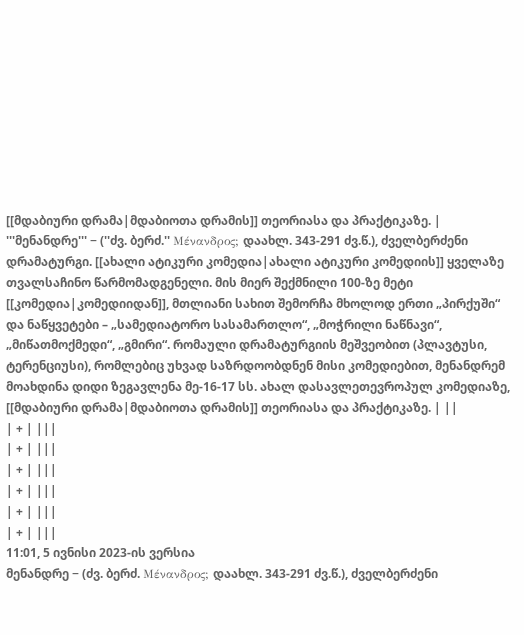[[მდაბიური დრამა|მდაბიოთა დრამის]] თეორიასა და პრაქტიკაზე. | '''მენანდრე''' − (''ძვ. ბერძ.'' Μένανδρος; დაახლ. 343-291 ძვ.წ.), ძველბერძენი დრამატურგი. [[ახალი ატიკური კომედია|ახალი ატიკური კომედიის]] ყველაზე თვალსაჩინო წარმომადგენელი. მის მიერ შექმნილი 100-ზე მეტი [[კომედია|კომედიიდან]], მთლიანი სახით შემორჩა მხოლოდ ერთი „პირქუში“ და ნაწყვეტები – „სამედიატორო სასამართლო“, „მოჭრილი ნაწნავი“, „მიწათმოქმედი“, „გმირი“. რომაული დრამატურგიის მეშვეობით (პლავტუსი, ტერენციუსი), რომლებიც უხვად საზრდოობდნენ მისი კომედიებით, მენანდრემ მოახდინა დიდი ზეგავლენა მე-16-17 სს. ახალ დასავლეთევროპულ კომედიაზე, [[მდაბიური დრამა|მდაბიოთა დრამის]] თეორიასა და პრაქტიკაზე. | ||
| + | |||
| + | |||
| + | |||
| + | |||
| + | |||
| + | |||
11:01, 5 ივნისი 2023-ის ვერსია
მენანდრე − (ძვ. ბერძ. Μένανδρος; დაახლ. 343-291 ძვ.წ.), ძველბერძენი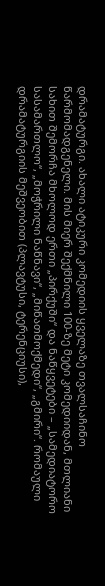დრამატურგი. ახალი ატიკური კომედიის ყველაზე თვალსაჩინო წარმომადგენელი. მის მიერ შექმნილი 100-ზე მეტი კომედიიდან, მთლიანი სახით შემორჩა მხოლოდ ერთი „პირქუში“ და ნაწყვეტები – „სამედიატორო სასამართლო“, „მოჭრილი ნაწნავი“, „მიწათმოქმედი“, „გმირი“. რომაული დრამატურგიის მეშვეობით (პლავტუსი, ტერენციუსი),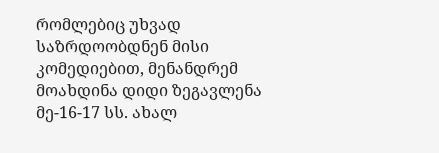რომლებიც უხვად საზრდოობდნენ მისი კომედიებით, მენანდრემ მოახდინა დიდი ზეგავლენა მე-16-17 სს. ახალ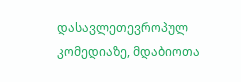დასავლეთევროპულ კომედიაზე, მდაბიოთა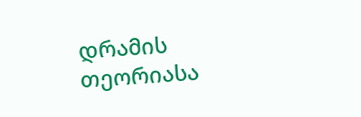დრამის თეორიასა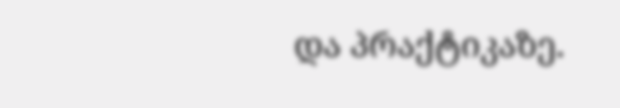და პრაქტიკაზე.